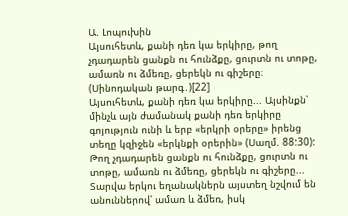Ա. Լոպուխին
Այսուհետև, քանի դեռ կա երկիրը, թող չդադարեն ցանքն ու հունձքը, ցուրտն ու տոթը, ամառն ու ձմեռը, ցերեկն ու գիշերը։ (Սինոդական թարգ․)[22]
Այսուհետև, քանի դեռ կա երկիրը... Այսինքն՝ մինչև այն ժամանակ քանի դեռ երկիրը գոյություն ունի և երբ «երկրի օրերը» իրենց տեղը կզիջեն «երկնքի օրերին» (Սաղմ. 88:30):
Թող չդադարեն ցանքն ու հունձքը, ցուրտն ու տոթը, ամառն ու ձմեռը, ցերեկն ու գիշերը... Տարվա երկու եղանակներն այստեղ նշվում են անուններով՝ ամառ և ձմեռ, իսկ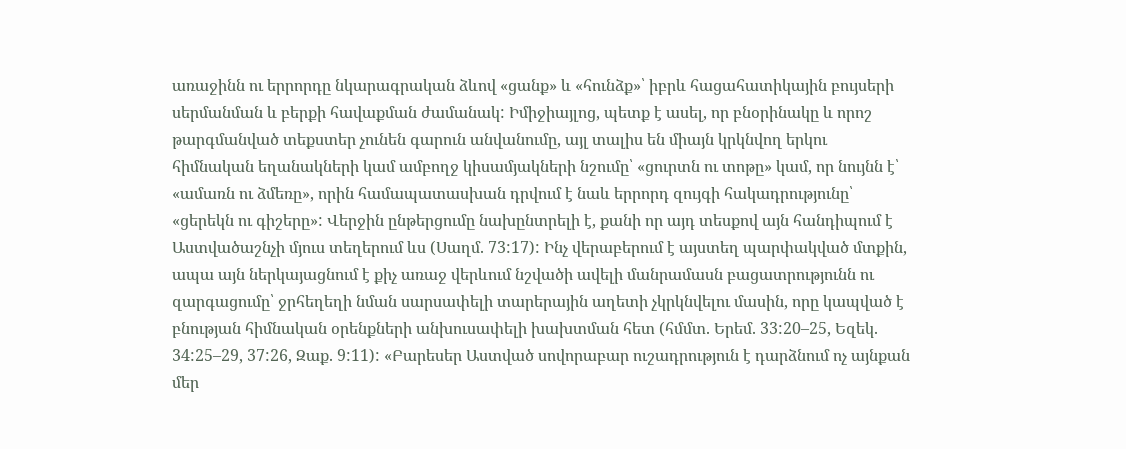առաջինն ու երրորդը նկարագրական ձևով «ցանք» և «հունձք»՝ իբրև հացահատիկային բույսերի սերմանման և բերքի հավաքման ժամանակ: Իմիջիայլոց, պետք է ասել, որ բնօրինակը և որոշ թարգմանված տեքստեր չունեն գարուն անվանումը, այլ տալիս են միայն կրկնվող երկու հիմնական եղանակների կամ ամբողջ կիսամյակների նշումը՝ «ցուրտն ու տոթը» կամ, որ նույնն է՝ «ամառն ու ձմեռը», որին համապատասխան դրվում է նաև երրորդ զույգի հակադրությունը՝ «ցերեկն ու գիշերը»: Վերջին ընթերցումը նախընտրելի է, քանի որ այդ տեսքով այն հանդիպում է Աստվածաշնչի մյուս տեղերում ևս (Սաղմ. 73:17): Ինչ վերաբերում է այստեղ պարփակված մտքին, ապա այն ներկայացնում է քիչ առաջ վերևում նշվածի ավելի մանրամասն բացատրությունն ու զարգացումը՝ ջրհեղեղի նման սարսափելի տարերային աղետի չկրկնվելու մասին, որը կապված է բնության հիմնական օրենքների անխուսափելի խախտման հետ (հմմտ. Երեմ. 33:20–25, Եզեկ. 34:25–29, 37:26, Զաք. 9:11): «Բարեսեր Աստված սովորաբար ուշադրություն է դարձնում ոչ այնքան մեր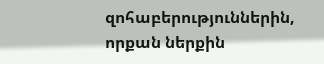զոհաբերություններին, որքան ներքին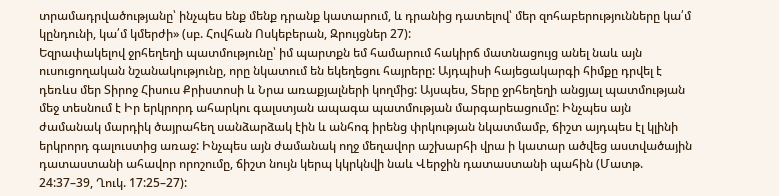տրամադրվածությանը՝ ինչպես ենք մենք դրանք կատարում, և դրանից դատելով՝ մեր զոհաբերությունները կա՛մ կընդունի, կա՛մ կմերժի» (սբ. Հովհան Ոսկեբերան, Զրույցներ 27):
Եզրափակելով ջրհեղեղի պատմությունը՝ իմ պարտքն եմ համարում հակիրճ մատնացույց անել նաև այն ուսուցողական նշանակությունը, որը նկատում են եկեղեցու հայրերը: Այդպիսի հայեցակարգի հիմքը դրվել է դեռևս մեր Տիրոջ Հիսուս Քրիստոսի և Նրա առաքյալների կողմից: Այսպես, Տերը ջրհեղեղի անցյալ պատմության մեջ տեսնում է Իր երկրորդ ահարկու գալստյան ապագա պատմության մարգարեացումը: Ինչպես այն ժամանակ մարդիկ ծայրահեղ սանձարձակ էին և անհոգ իրենց փրկության նկատմամբ, ճիշտ այդպես էլ կլինի երկրորդ գալուստից առաջ: Ինչպես այն ժամանակ ողջ մեղավոր աշխարհի վրա ի կատար ածվեց աստվածային դատաստանի ահավոր որոշումը, ճիշտ նույն կերպ կկրկնվի նաև Վերջին դատաստանի պահին (Մատթ. 24:37–39, Ղուկ. 17:25–27):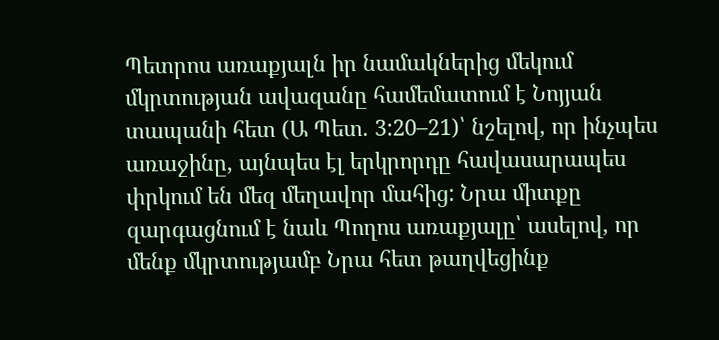Պետրոս առաքյալն իր նամակներից մեկում մկրտության ավազանը համեմատում է Նոյյան տապանի հետ (Ա Պետ. 3:20–21)՝ նշելով, որ ինչպես առաջինը, այնպես էլ երկրորդը հավասարապես փրկում են մեզ մեղավոր մահից: Նրա միտքը զարգացնում է նաև Պողոս առաքյալը՝ ասելով, որ մենք մկրտությամբ Նրա հետ թաղվեցինք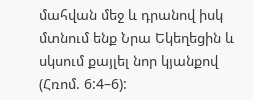մահվան մեջ և դրանով իսկ մտնում ենք Նրա Եկեղեցին և սկսում քայլել նոր կյանքով (Հռոմ. 6:4–6):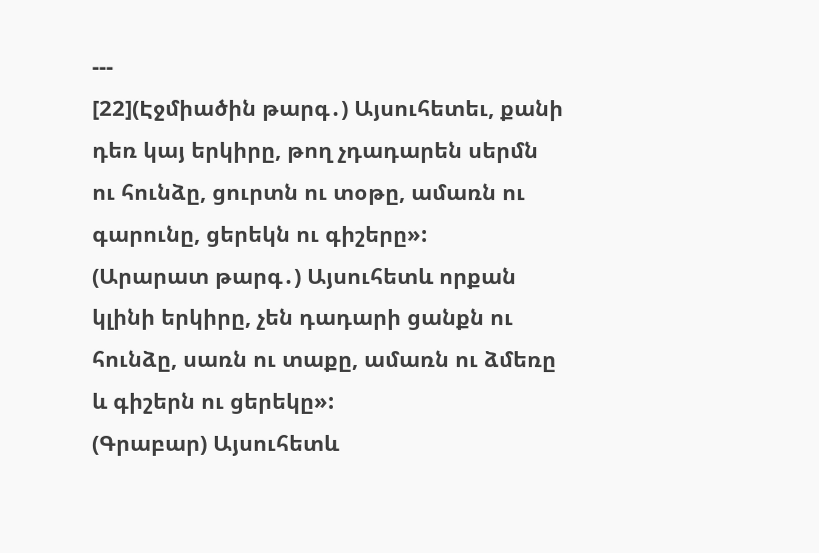---
[22](Էջմիածին թարգ․) Այսուհետեւ, քանի դեռ կայ երկիրը, թող չդադարեն սերմն ու հունձը, ցուրտն ու տօթը, ամառն ու գարունը, ցերեկն ու գիշերը»:
(Արարատ թարգ․) Այսուհետև որքան կլինի երկիրը, չեն դադարի ցանքն ու հունձը, սառն ու տաքը, ամառն ու ձմեռը և գիշերն ու ցերեկը»:
(Գրաբար) Այսուհետև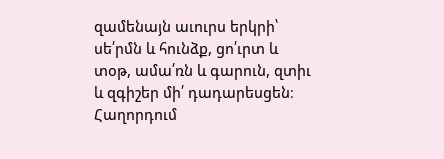զամենայն աւուրս երկրի՝ սե՛րմն և հունձք, ցո՛ւրտ և տօթ, ամա՛ռն և գարուն, զտիւ և զգիշեր մի՛ դադարեսցեն։
Հաղորդում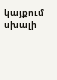կայքում սխալի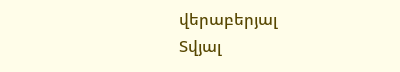վերաբերյալ
Տվյալ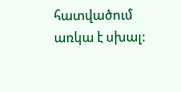հատվածում առկա է սխալ: